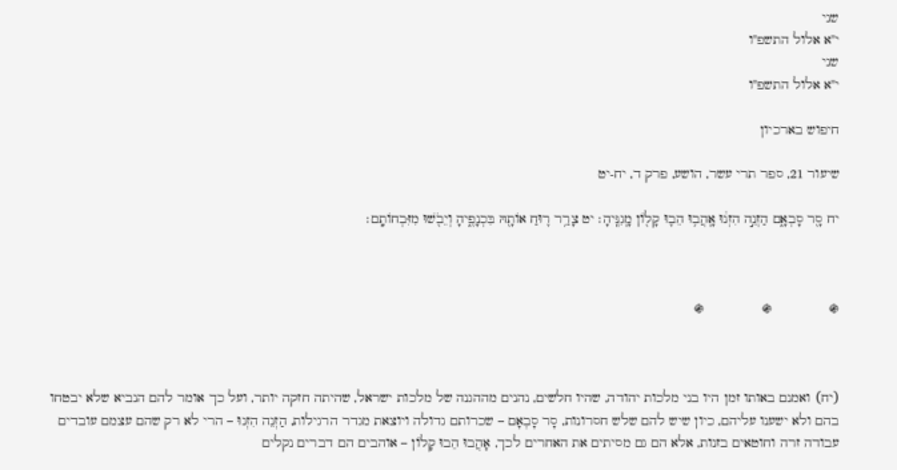שני
י"א אלול התשפ"ו
שני
י"א אלול התשפ"ו

חיפוש בארכיון

שיעור 21, ספר תרי עשר, הושע, פרק ד, יח-יט

יח סָ֖ר סָבְאָ֑ם הַזְנֵ֣ה הִזְנ֔וּ אָֽהֲב֥וּ הֵב֛וּ קָל֖וֹן מָֽגִנֶּֽיהָ׃ יט צָרַ֥ר ר֛וּחַ אוֹתָ֖הּ בִּכְנָפֶ֑יהָ וְיֵבֹ֖שׁוּ מִזִּבְחוֹתָֽם׃



֍              ֍              ֍



(יח) ואמנם באותו זמן היו בני מלכות יהודה, שהיו חלשים, נהנים מההגנה של מלכות ישראל, שהיתה חזקה יותר, ועל כך אומר להם הנביא שלא יבטחו בהם ולא ישענו עליהם, כיון שיש להם שלש חסרונות, סָר סָבְאָם – שכרותם גדולה ויוצאת מגדר הרגילות, הַזְנֵה הִזְנוּ – הרי לא רק שהם עצמם עובדים עבודה זרה וחוטאים בזנות, אלא הם גם מסיתים את האחרים לכך, אָהֲבוּ הֵבוּ קָלוֹן – אוהבים הם דברים נקלים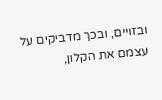ובזויים, ובכך מדביקים על עצמם את הקלון,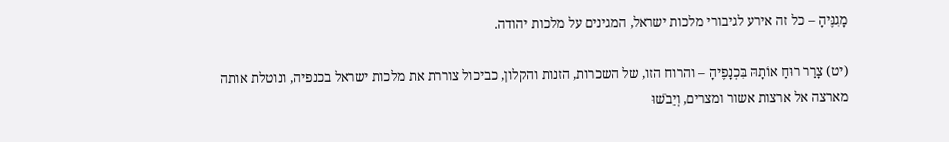מָגִנֶּיהָ – כל זה אירע לגיבורי מלכות ישראל, המגינים על מלכות יהודה.

(יט) צָרַר רוּחַ אוֹתָהּ בִּכְנָפֶיהָ – והרוח הזו, של השכרות, הזנות והקלון, כביכול צוררת את מלכות ישראל בכנפיה, ונוטלת אותה מארצה אל ארצות אשור ומצרים, וְיֵבֹשׁוּ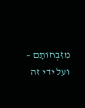מִזִּבְחוֹתָם – ועל ידי זה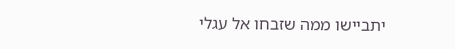יתביישו ממה שזבחו אל עגלי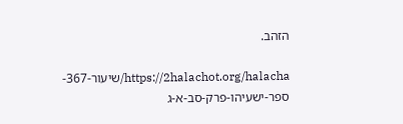הזהב.

https://2halachot.org/halacha/שיעור-367-ספר-ישעיהו-פרק-סב-א-ג